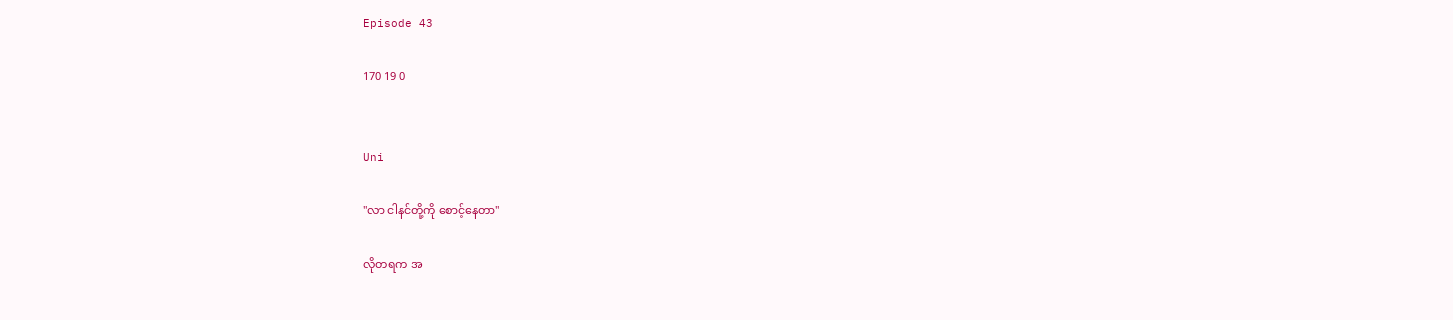Episode 43

170 19 0


Uni

"လာ ငါနင်တို့ကို စောင့်နေတာ"

လိုတရက အ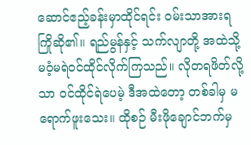ဆောင်ဧည့်ခန်းမှာထိုင်ရင်း ဝမ်းသာအားရကြိုဆို၏။ ရည်မွန်နှင့် သက်လျာတို့ အထဲသို့ မဝံ့မရဲဝင်ထိုင်လိုက်ကြသည်။ လိုတရဖိတ်လို့သာ ဝင်ထိုင်ရဲပေမဲ့ ဒီအထဲတော့ တစ်ခါမှ မရောက်ဖူးသေး။ ထိုစဉ် မီးဖိုချောင်ဘက်မှ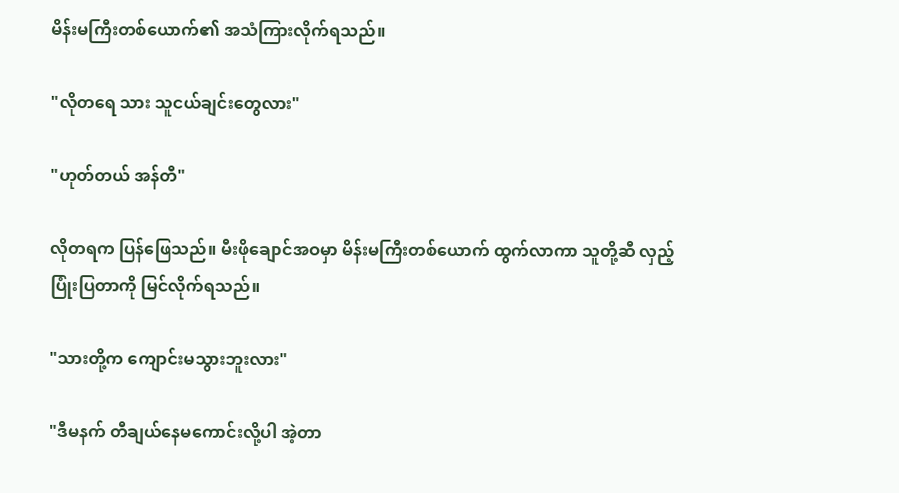မိန်းမကြီးတစ်ယောက်၏ အသံကြားလိုက်ရသည်။

"လိုတရေ သား သူငယ်ချင်းတွေလား"

"ဟုတ်တယ် အန်တီ"

လိုတရက ပြန်ဖြေသည်။ မီးဖိုချောင်အဝမှာ မိန်းမကြီးတစ်ယောက် ထွက်လာကာ သူတို့ဆီ လှည့်ပြုံးပြတာကို မြင်လိုက်ရသည်။

"သားတို့က ကျောင်းမသွားဘူးလား"

"ဒီမနက် တီချယ်နေမကောင်းလို့ပါ အဲ့တာ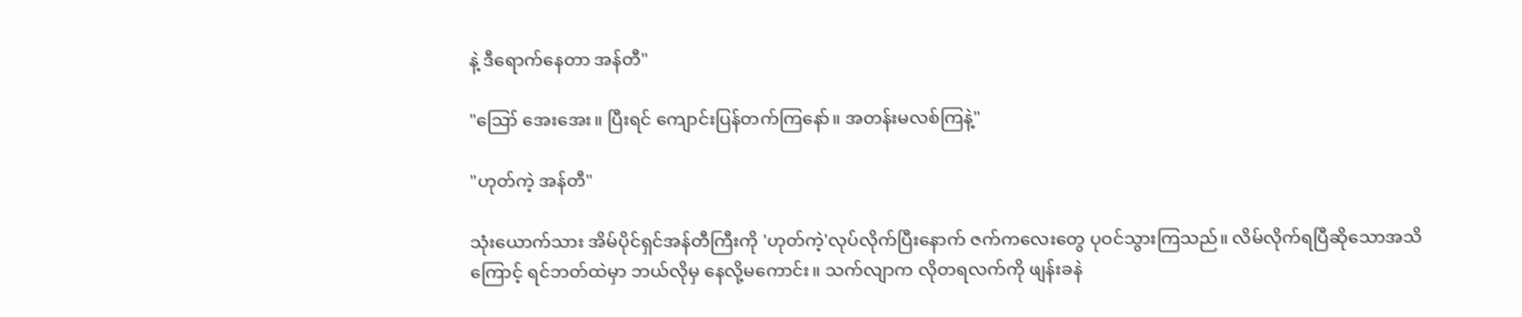နဲ့ ဒီရောက်နေတာ အန်တီ"

"ဪ အေးအေး။ ပြီးရင် ကျောင်းပြန်တက်ကြနော်။ အတန်းမလစ်ကြနဲ့"

"ဟုတ်ကဲ့ အန်တီ"

သုံးယောက်သား အိမ်ပိုင်ရှင်အန်တီကြီးကို 'ဟုတ်ကဲ့'လုပ်လိုက်ပြီးနောက် ဇက်ကလေးတွေ ပုဝင်သွားကြသည်။ လိမ်လိုက်ရပြီဆိုသောအသိကြောင့် ရင်ဘတ်ထဲမှာ ဘယ်လိုမှ နေလို့မကောင်း။ သက်လျာက လိုတရလက်ကို ဖျန်းခနဲ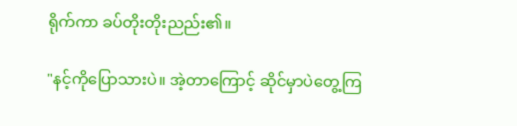ရိုက်ကာ ခပ်တိုးတိုးညည်း၏။

"နင့်ကိုပြောသားပဲ။ အဲ့တာကြောင့် ဆိုင်မှာပဲတွေ့ကြ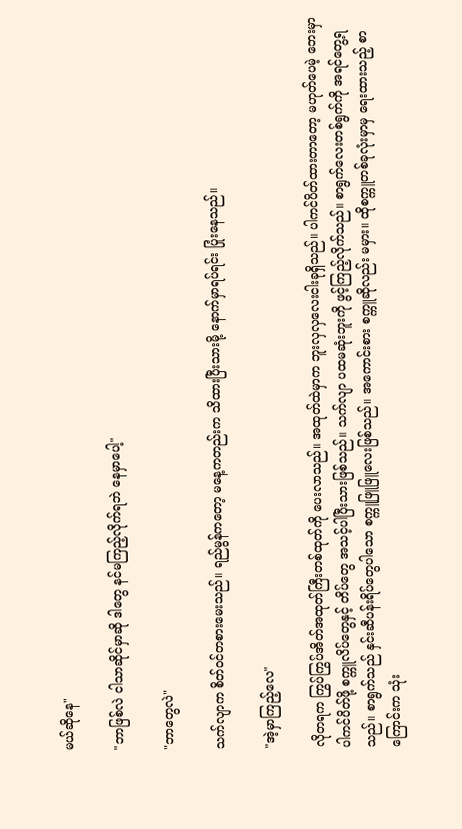မယ်ဆိုနေ"

"ဘာဖြစ်လဲ ငါသာဆိုင်မှာဆို ဒါတွေ နင်မကြည့်လိုက်ရဘဲ နေမှာပေါ့"

"ဘာတွေလဲ"

သက်လျာက စိတ်ဝင်တစားမေးသည်။ ရည်မွန်ကတော့ မနေ့ကတည်းက သိထားပြီးသားမို့ နောက်မှာရပ်ရင်း ပြုံးနေသည်။

"အဲ့မှာကြည့်လေ"

လိုတရက ကြွပ်ကြွပ်အိတ်အထုတ်ကြီးတစ်ထုတ်ကို ပေးလာသည်။ အထုတ်ထဲမှာက ဘူးလှလှလေးငါးခုရှိသည်။ ပါကင်ပိတ်ထားတာတော့ မဟုတ်ပေမဲ့ ဘေးမှာ ပါကင်ပိတ်ဖို့ စက္ကူလိပ်တွေနှင့် တိပ်တွေ အသင့်ပါပြီးသားဖြစ်သည်။ သက်လျာ ပထမဆုံးဘူးကို ဖွင့်ကြည့်လိုက်သည်။ စာရွက်လေးတစ်ရွက်ကို အရင်တွေ့ရသည်။ စာရွက်သည် နှင်းဆီပန်းရိပ်တွေပါသော စက္ကူဖြူဖြူလေးဖြစ်သည်။ အကောင်းစား စက္ကူဆိုလည်း မမှား။ ထိုစက္ကူတစ်ခုလုံးမှာမှ ရေးထားသည့် စာကြောင်းက သုံး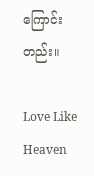ကြောင်းတည်း။

Love Like Heaven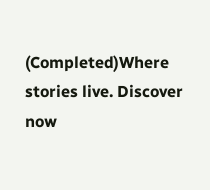(Completed)Where stories live. Discover now